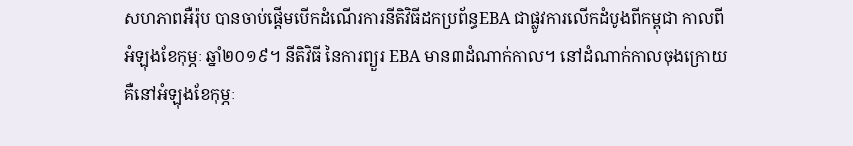សហភាពអឺរ៉ុប បានចាប់ផ្តើមបើកដំណើរការនីតិវិធីដកប្រព័ន្ធEBA ជាផ្លូវការលើកដំបូងពីកម្ពុជា កាលពីអំឡុងខែកុម្ភៈ ឆ្នាំ២០១៩។ នីតិវិធី នៃការព្យួរ EBA មាន៣ដំណាក់កាល។ នៅដំណាក់កាលចុងក្រោយ គឺនៅអំឡុងខែកុម្ភៈ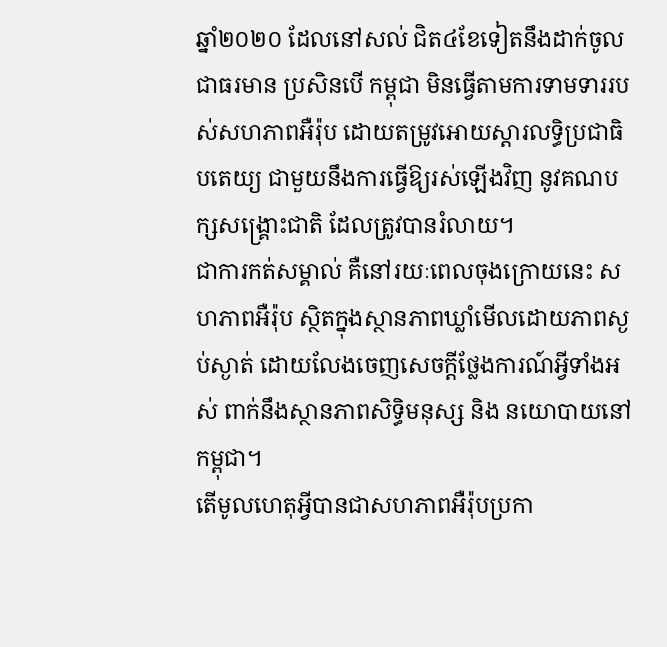ឆ្នាំ២០២០ ដែលនៅសល់ ជិត៤ខែទៀតនឹងដាក់ចូលជាធរមាន ប្រសិនបើ កម្ពុជា មិនធ្វើតាមការទាមទាររបស់សហភាពអឺរ៉ុប ដោយតម្រូវអោយស្ដារលទ្ធិប្រជាធិបតេយ្យ ជាមួយនឹងការធ្វើឱ្យរស់ឡើងវិញ នូវគណបក្សសង្រ្គោះជាតិ ដែលត្រូវបានរំលាយ។
ជាការកត់សម្គាល់ គឺនៅរយៈពេលចុងក្រោយនេះ សហភាពអឺរ៉ុប ស្ថិតក្នុងស្ថានភាពឃ្លាំមើលដោយភាពស្ងប់ស្ងាត់ ដោយលែងចេញសេចក្ដីថ្លែងការណ៍អ្វីទាំងអស់ ពាក់នឹងស្ថានភាពសិទ្ធិមនុស្ស និង នយោបាយនៅកម្ពុជា។
តើមូលហេតុអ្វីបានជាសហភាពអឺរ៉ុបប្រកា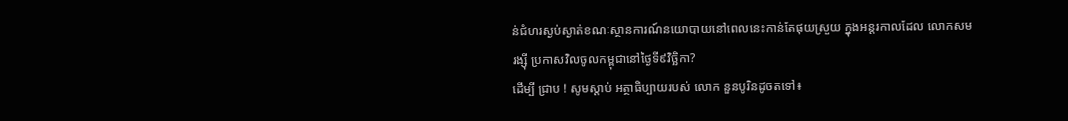ន់ជំហរស្ងប់ស្ងាត់ខណៈស្ថានការណ៍នយោបាយនៅពេលនេះកាន់តែផុយស្រួយ ក្នុងអន្តរកាលដែល លោកសមរង្ស៊ី ប្រកាសវិលចូលកម្ពុជានៅថ្ងៃទី៩វិច្ឆិកា?
ដើម្បី ជ្រាប ! សូមស្ដាប់ អត្ថាធិប្បាយរបស់ លោក នួនបូរិនដូចតទៅ៖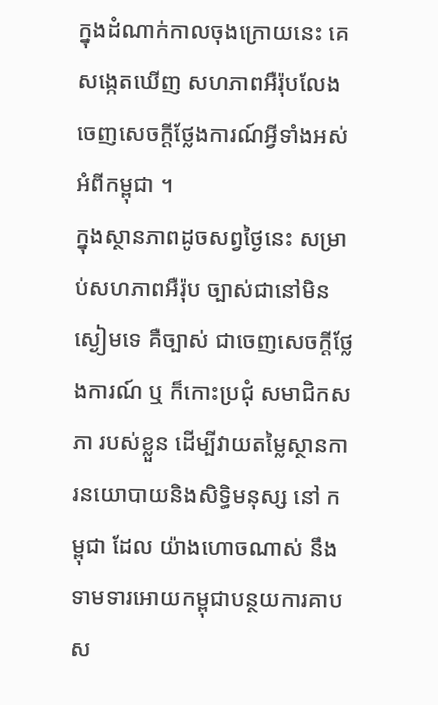ក្នុងដំណាក់កាលចុងក្រោយនេះ គេសង្កេតឃើញ សហភាពអឺរ៉ុបលែងចេញសេចក្ដីថ្លែងការណ៍អ្វីទាំងអស់ អំពីកម្ពុជា ។
ក្នុងស្ថានភាពដូចសព្វថ្ងៃនេះ សម្រាប់សហភាពអឺរ៉ុប ច្បាស់ជានៅមិនស្ងៀមទេ គឺច្បាស់ ជាចេញសេចក្ដីថ្លែងការណ៍ ឬ ក៏កោះប្រជុំ សមាជិកសភា របស់ខ្លួន ដើម្បីវាយតម្លៃស្ថានការនយោបាយនិងសិទិ្ធមនុស្ស នៅ កម្ពុជា ដែល យ៉ាងហោចណាស់ នឹងទាមទារអោយកម្ពុជាបន្ថយការគាបស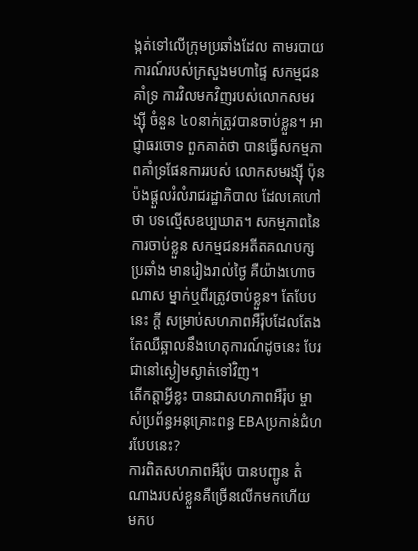ង្កត់ទៅលើក្រុមប្រឆាំងដែល តាមរបាយការណ៍របស់ក្រសួងមហាផ្ទៃ សកម្មជន គាំទ្រ ការវិលមកវិញរបស់លោកសមរង្ស៊ី ចំនួន ៤០នាក់ត្រូវបានចាប់ខ្លួន។ អាជ្ញាធរចោទ ពួកគាត់ថា បានធ្វើសកម្មភាពគាំទ្រផែនការរបស់ លោកសមរង្ស៊ី ប៉ុនប៉ងផ្ដួលរំលំរាជរដ្ឋាភិបាល ដែលគេហៅថា បទល្មើសឧប្បឃាត។ សកម្មភាពនៃការចាប់ខ្លួន សកម្មជនអតីតគណបក្សប្រឆាំង មានរៀងរាល់ថ្ងៃ គឺយ៉ាងហោចណាស ម្នាក់ឬពីរត្រូវចាប់ខ្លួន។ តែបែបនេះ ក្ដី សម្រាប់សហភាពអឺរ៉ុបដែលតែងតែឈឺឆ្អាលនឹងហេតុការណ៍ដូចនេះ បែរជានៅស្ងៀមស្ងាត់ទៅវិញ។
តើកត្តាអ្វីខ្លះ បានជាសហភាពអឺរ៉ុប ម្ចាស់ប្រព័ន្ធអនុគ្រោះពន្ធ EBAប្រកាន់ជំហរបែបនេះ?
ការពិតសហភាពអឺរ៉ុប បានបញ្ជូន តំណាងរបស់ខ្លួនគឺច្រើនលើកមកហើយ មកប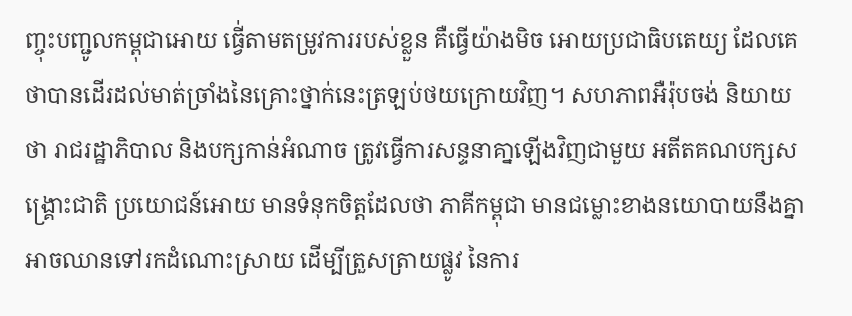ញ្ចុះបញ្ជូលកម្ពុជាអោយ ធ្វើ់តាមតម្រូវការរបស់ខ្លួន គឺធ្វើយ៉ាងមិច អោយប្រជាធិបតេយ្យ ដែលគេថាបានដើរដល់មាត់ច្រាំងនៃគ្រោះថ្នាក់នេះត្រឡប់ថយក្រោយវិញ។ សហភាពអឺរ៉ុបចង់ និយាយថា រាជរដ្ឋាភិបាល និងបក្សកាន់អំណាច ត្រូវធ្វើការសន្ទនាគា្នឡើងវិញជាមួយ អតីតគណបក្សសង្រ្គោះជាតិ ប្រយោជន៍អោយ មានទំនុកចិត្តដែលថា ភាគីកម្ពុជា មានជម្លោះខាងនយោបាយនឹងគ្នា អាចឈានទៅរកដំណោះស្រាយ ដើម្បីត្រួសត្រាយផ្លូវ នៃការ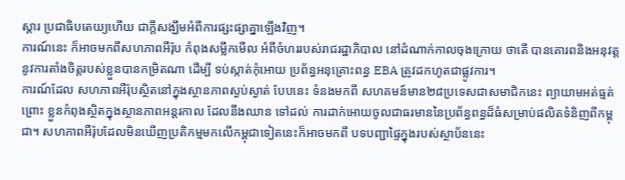ស្ដារ ប្រជាធិបតេយ្យហើយ ជាក្ដីសង្ឃឹមអំពីការផ្សះផ្សាគ្នាឡើងវិញ។
ការណ៍នេះ ក៏អាចមកពីសហភាពអឺរ៉ុប កំពុងសម្លឹកមើល អំពីចំហររបស់រាជរដ្ឋាភិបាល នៅដំណាក់កាលចុងក្រោយ ថាតើ បានគោរពនិងអនុវត្ត នូវការតាំងចិត្តរបស់ខ្លួនបានកម្រិតណា ដើម្បី ទប់ស្កាត់កុំអោយ ប្រព័ន្ធអនុគ្រោះពន្ធ EBA ត្រូវដកហូតជាផ្លូវការ។
ការណ៍ដែល សហភាពអឺរ៉ុបស្ថិតនៅក្នុងស្ថានភាពស្ងប់ស្ងាត់ បែបនេះ ទំនងមកពី សហគមន៍មាន២៨ប្រទេសជាសមាជិកនេះ ព្យាយាមអត់ធ្មត់ ព្រោះ ខ្លួនកំពុងស្ថិតក្នុងស្ថានភាពអន្តរកាល ដែលនឹងឈាន ទៅដល់ ការដាក់អោយចូលជាធរមាននៃប្រព័ន្ធពន្ធដ៏ធំសម្រាប់ផលិតទំនិញពីកម្ពុជា។ សហភាពអឺរ៉ុបដែលមិនឃើញប្រតិកម្មមកលើកម្ពុជាទៀតនេះក៏អាចមកពី បទបញ្ជាផ្ទៃក្នុងរបស់ស្ថាប័ននេះ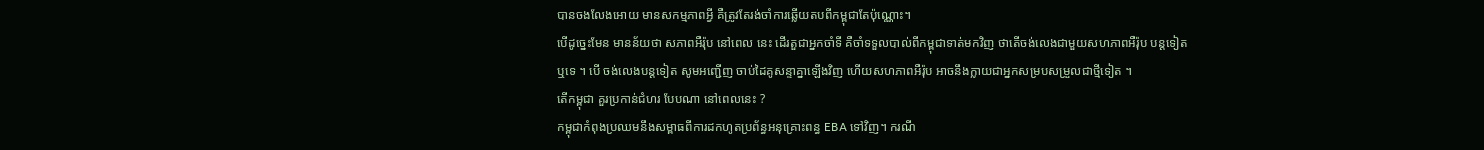បានចងលែងអោយ មានសកម្មភាពអ្វី គឺត្រូវតែរង់ចាំការឆ្លើយតបពីកម្ពុជាតែប៉ុណ្ណោះ។
បើដូច្នេះមែន មានន័យថា សភាពអឺរ៉ុប នៅពេល នេះ ដើរតួជាអ្នកចាំទី គឺចាំទទួលបាល់ពីកម្ពុជាទាត់មកវិញ ថាតើចង់លេងជាមួយសហភាពអឺរ៉ុប បន្តទៀត ឬទេ ។ បើ ចង់លេងបន្តទៀត សូមអញ្ជើញ ចាប់ដៃគូសន្ទាគ្នាឡើងវិញ ហើយសហភាពអឺរ៉ុប អាចនឹងក្លាយជាអ្នកសម្របសម្រួលជាថ្មីទៀត ។
តើកម្ពុជា គួរប្រកាន់ជំហរ បែបណា នៅពេលនេះ ?
កម្ពុជាកំពុងប្រឈមនឹងសម្ពាធពីការដកហូតប្រព័ន្ធអនុគ្រោះពន្ធ EBA ទៅវិញ។ ករណី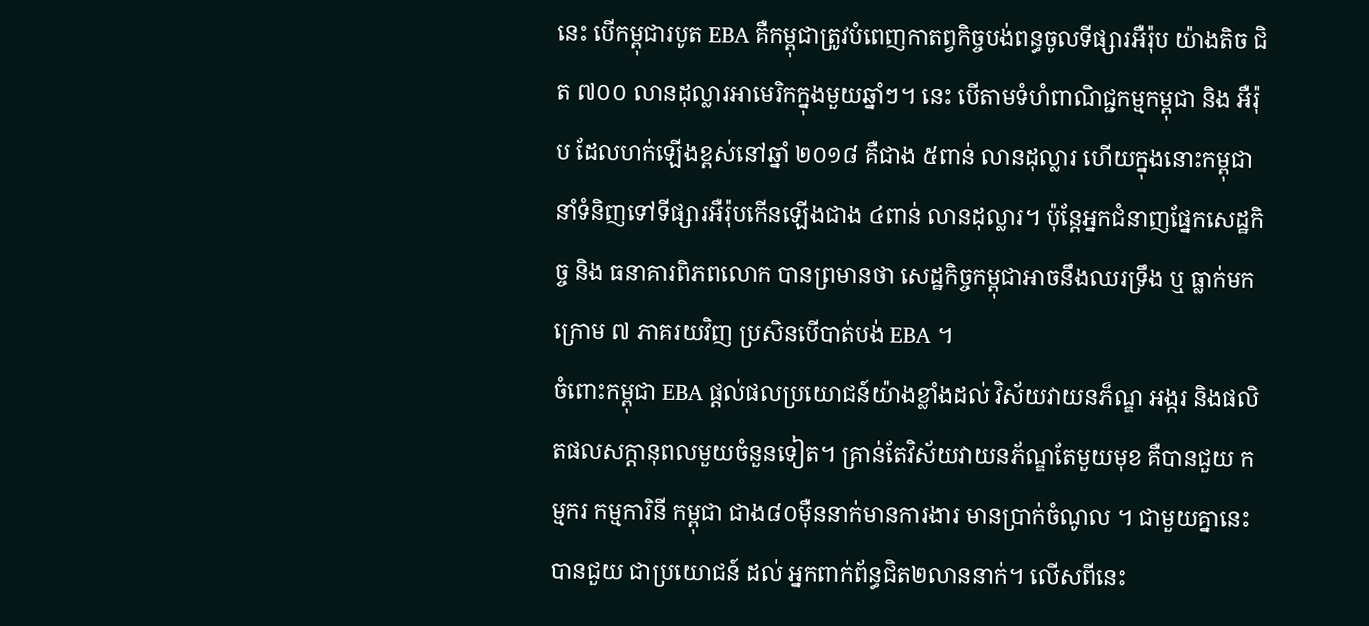នេះ បើកម្ពុជារបូត EBA គឺកម្ពុជាត្រូវបំពេញកាតព្វកិច្ចបង់ពន្ធចូលទីផ្សារអឺរ៉ុប យ៉ាងតិច ជិត ៧០០ លានដុល្លារអាមេរិកក្នុងមួយឆ្នាំៗ។ នេះ បើតាមទំហំពាណិជ្ជកម្មកម្ពុជា និង អឺរ៉ុប ដែលហក់ឡើងខ្ពស់នៅឆ្នាំ ២០១៨ គឺជាង ៥ពាន់ លានដុល្លារ ហើយក្នុងនោះកម្ពុជា នាំទំនិញទៅទីផ្សារអឺរ៉ុបកើនឡើងជាង ៤ពាន់ លានដុល្លារ។ ប៉ុន្តែអ្នកជំនាញផ្នែកសេដ្ឋកិច្ច និង ធនាគារពិភពលោក បានព្រមានថា សេដ្ឋកិច្ចកម្ពុជាអាចនឹងឈរទ្រឹង ឬ ធ្លាក់មកក្រោម ៧ ភាគរយវិញ ប្រសិនបើបាត់បង់ EBA ។
ចំពោះកម្ពុជា EBA ផ្តល់ផលប្រយោជន៍យ៉ាងខ្លាំងដល់ វិស័យវាយនភ៏ណ្ឌ អង្ករ និងផលិតផលសក្តានុពលមួយចំនួនទៀត។ គ្រាន់តែវិស័យវាយនភ័ណ្ឌតែមួយមុខ គឺបានជួយ កម្មករ កម្មការិនី កម្ពុជា ជាង៨០ម៉ឺននាក់មានការងារ មានប្រាក់ចំណូល ។ ជាមួយគ្នានេះ បានជួយ ជាប្រយោជន៍ ដល់ អ្នកពាក់ព័ន្ធជិត២លាននាក់។ លើសពីនេះ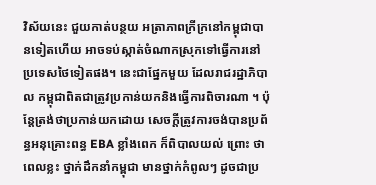វិស័យនេះ ជួយកាត់បន្ថយ អត្រាភាពក្រីក្រនៅកម្ពុជាបានទៀតហើយ អាចទប់ស្កាត់ចំណាកស្រុកទៅធ្វើការនៅប្រទេសថៃទៀតផង។ នេះជាផ្នែកមួយ ដែលរាជរដ្ឋាភិបាល កម្ពុជាពិតជាត្រូវប្រកាន់យកនិងធ្វើការពិចារណា ។ ប៉ុន្តែត្រង់ថាប្រកាន់យកដោយ សេចក្ដីត្រូវការចង់បានប្រព័ន្ធអនុគ្រោះពន្ធ EBA ខ្លាំងពេក ក៏ពិបាលយល់ ព្រោះ ថា ពេលខ្លះ ថ្នាក់ដឹកនាំកម្ពុជា មានថ្នាក់កំពូលៗ ដូចជាប្រ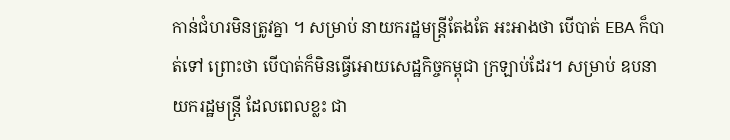កាន់ជំហរមិនត្រូវគ្នា ។ សម្រាប់ នាយករដ្ឋមន្ត្រីតែងតែ អះអាងថា បើបាត់ EBA ក៏បាត់ទៅ ព្រោះថា បើបាត់ក៏មិនធ្វើអោយសេដ្ឋកិច្ចកម្ពុជា ក្រឡាប់ដែរ។ សម្រាប់ ឧបនាយករដ្ឋមន្ត្រី ដែលពេលខ្លះ ជា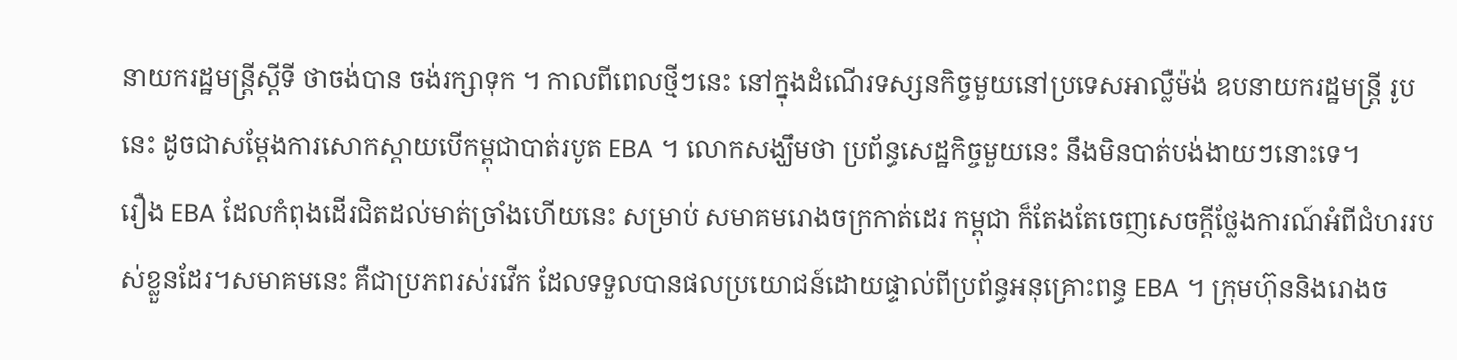នាយករដ្ឋមន្ត្រីស្ដីទី ថាចង់បាន ចង់រក្សាទុក ។ កាលពីពេលថ្មីៗនេះ នៅក្នុងដំណើរទស្សនកិច្ចមួយនៅប្រទេសអាល្លឺម៉ង់ ឧបនាយករដ្ឋមន្ត្រី រូបនេះ ដូចជាសម្ដែងការសោកស្ដាយបើកម្ពុជាបាត់របូត EBA ។ លោកសង្ឃឹមថា ប្រព័ន្ធសេដ្ឋកិច្ចមួយនេះ នឹងមិនបាត់បង់ងាយៗនោះទេ។
រឿង EBA ដែលកំពុងដើរជិតដល់មាត់ច្រាំងហើយនេះ សម្រាប់ សមាគមរោងចក្រកាត់ដេរ កម្ពុជា ក៏តែងតែចេញសេចក្ដីថ្លែងការណ៍អំពីជំហររបស់ខ្លួនដែរ។សមាគមនេះ គឺជាប្រភពរស់រវើក ដែលទទួលបានផលប្រយោជន៍ដោយផ្ទាល់ពីប្រព័ន្ធអនុគ្រោះពន្ធ EBA ។ ក្រុមហ៊ុននិងរោងច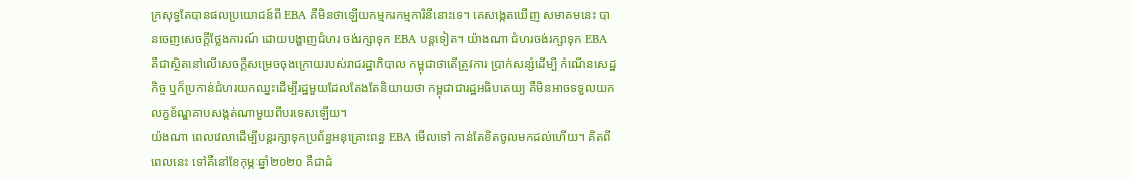ក្រសុទ្ធតែបានផលប្រយោជន៍ពី EBA គឺមិនថាឡើយកម្មករកម្មការិនីនោះទេ។ គេសង្កេតឃើញ សមាគមនេះ បានចេញសេចក្ដីថ្លែងការណ៍ ដោយបង្ហាញជំហរ ចង់រក្សាទុក EBA បន្តទៀត។ យ៉ាងណា ជំហរចង់រក្សាទុក EBA គឺជាស្ថិតនៅលើសេចក្ដីសម្រេចចុងក្រោយរបស់រាជរដ្ឋាភិបាល កម្ពុជាថាតើត្រូវការ ប្រាក់សន្សំដើម្បី កំណើនសេដ្ឋកិច្ច ឬក៏ប្រកាន់ជំហរយកឈ្នះដើម្បីរដ្ឋមួយដែលតែងតែនិយាយថា កម្ពុជាជារដ្ឋអធិបតេយ្យ គឺមិនអាចទទួលយកលក្ខខ័ណ្ឌគាបសង្កត់ណាមួយពីបរទេសឡើយ។
យ៉ងណា ពេលវេលាដើម្បីបន្តរក្សាទុកប្រព័ន្ធអនុគ្រោះពន្ធ EBA មើលទៅ កាន់តែខិតចូលមកដល់ហើយ។ គិតពីពេលនេះ ទៅគឺនៅខែកុម្ភៈឆ្នាំ២០២០ គឺជាដំ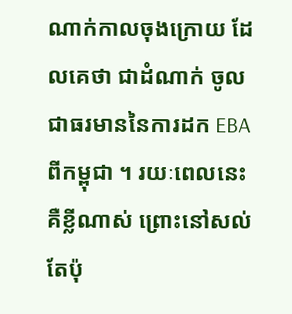ណាក់កាលចុងក្រោយ ដែលគេថា ជាដំណាក់ ចូលជាធរមាននៃការដក EBA ពីកម្ពុជា ។ រយៈពេលនេះ គឺខ្លីណាស់ ព្រោះនៅសល់តែប៉ុ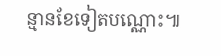ន្មានខែទៀតបណ្ណោះ៕